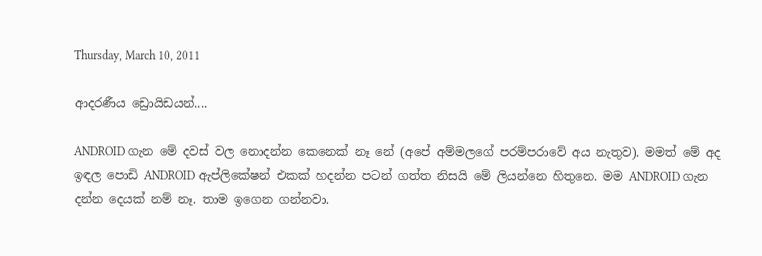Thursday, March 10, 2011

ආදරණීය ඩ්‍රොයිඩයන්....

ANDROID ගැන මේ දවස් වල නොදන්න කෙනෙක් නෑ නේ (අපේ අම්මලගේ පරම්පරාවේ අය නැතුව). මමත් මේ අද ඉඳල පොඩි ANDROID ඇප්ලිකේෂන් එකක් හදන්න පටන් ගත්ත නිසයි මේ ලියන්නෙ හිතුනෙ. මම ANDROID ගැන දන්න දෙයක් නම් නෑ. තාම ඉගෙන ගන්නවා.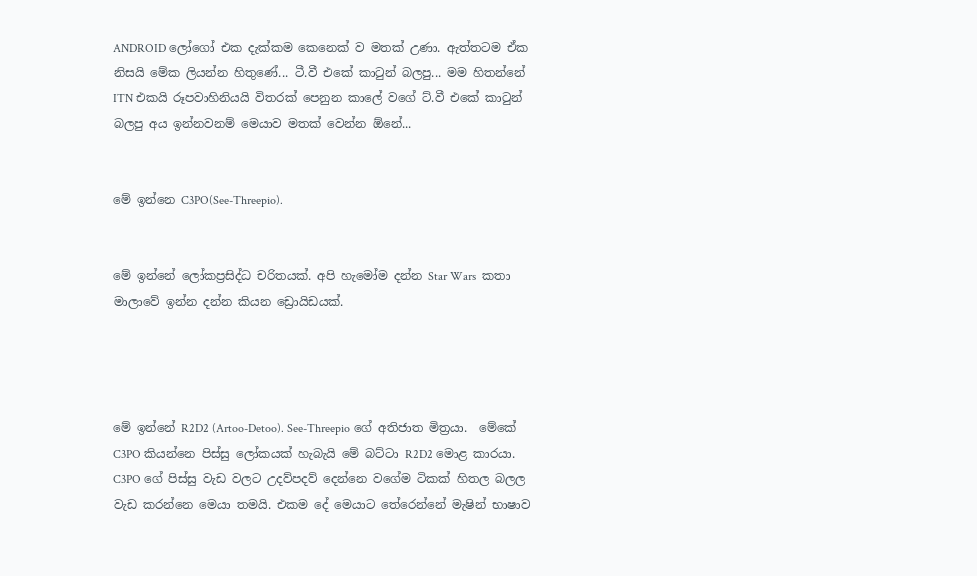ANDROID ලෝගෝ එක දැක්කම කෙනෙක් ව මතක් උණා. ඇත්තටම ඒක නිසයි මේක ලියන්න හිතුණේ... ටී.වී එකේ කාටුන් බලපු... මම හිතන්නේ ITN එකයි රූපවාහිනියයි විතරක් පෙනුන කාලේ වගේ ට්.වී එකේ කාටුන් බලපු අය ඉන්නවනම් මෙයාව මතක් වෙන්න ඕනේ...


මේ ඉන්නෙ C3PO(See-Threepio).


මේ ඉන්නේ ලෝකප්‍රසිද්ධ චරිතයක්. අපි හැමෝම දන්න Star Wars  කතා මාලාවේ ඉන්න දන්න කියන ඩ්‍රොයිඩයක්.




මේ ඉන්නේ R2D2 (Artoo-Detoo). See-Threepio ගේ අතිජාත මිත්‍රයා.  මේකේ C3PO කියන්නෙ පිස්සු ලෝකයක් හැබැයි මේ බට්ටා R2D2 මොළ කාරයා. C3PO ගේ පිස්සු වැඩ වලට උදව්පදව් දෙන්නෙ වගේම ටිකක් හිතල බලල වැඩ කරන්නෙ මෙයා තමයි. එකම දේ මෙයාට තේරෙන්නේ මැෂින් භාෂාව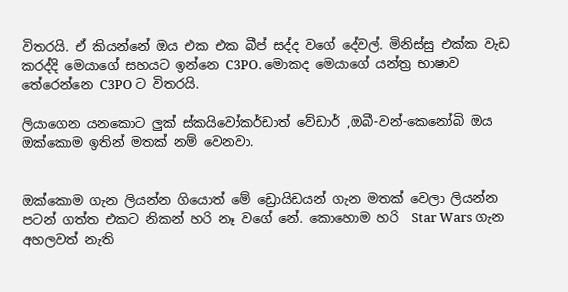විතරයි. ඒ කියන්නේ ඔය එක එක බීප් සද්ද වගේ දේවල්. මිනිස්සු එක්ක වැඩ කරද්දි මෙයාගේ සහයට ඉන්නෙ C3PO. මොකද මෙයාගේ යන්ත්‍ර භාෂාව තේරෙන්නෙ C3PO ට විතරයි.

ලියාගෙන යනකොට ලුක් ස්කයිවෝකර්ඩාත් වේඩාර් ,ඔබී-වන්-කෙනෝබි ඔය ඔක්කොම ඉතින් මතක් නම් වෙනවා.


ඔක්කොම ගැන ලියන්න ගියොත් මේ ඩ්‍රොයිඩයන් ගැන මතක් වෙලා ලියන්න පටන් ගත්ත එකට නිකන් හරි නෑ වගේ නේ. කොහොම හරි  Star Wars ගැන අහලවත් නැති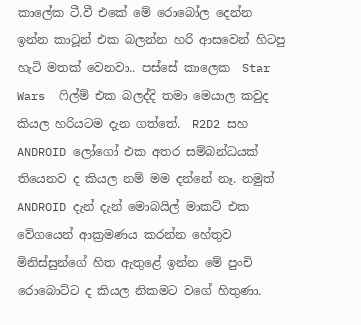කාලේක ටී.වී එකේ මේ රොබෝල දෙන්න ඉන්න කාටූන් එක බලන්න හරි ආසවෙන් හිටපු හැටි මතක් වෙනවා.. පස්සේ කාලෙක  Star Wars  ෆිල්ම් එක බලද්දි තමා මෙයාල කවුද කියල හරියටම දැන ගත්තේ.  R2D2 සහ ANDROID ලෝගෝ එක අතර සම්බන්ධයක් තියෙනව ද කියල නම් මම දන්නේ නෑ. නමුත් ANDROID දැන් දැන් මොබයිල් මාකට් එක වේගයෙන් ආක්‍රමණය කරන්න හේතුව මිනිස්සුන්ගේ හිත ඇතුළේ ඉන්න මේ පුංචි රොබොට්ට ද කියල නිකමට වගේ හිතුණා.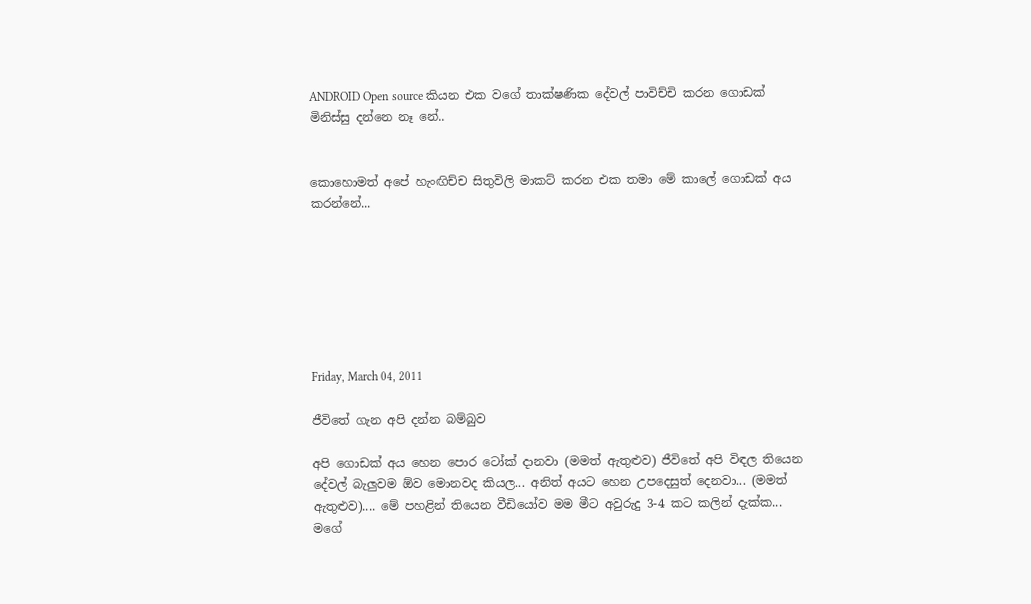ANDROID Open source කියන එක වගේ තාක්ෂණික දේවල් පාවිච්චි කරන ගොඩක් මිනිස්සු දන්නෙ නෑ නේ..


කොහොමත් අපේ හැංඟිච්ච සිතුවිලි මාකට් කරන එක තමා මේ කාලේ ගොඩක් අය කරන්නේ...







Friday, March 04, 2011

ජීවිතේ ගැන අපි දන්න බම්බුව

අපි ගොඩක් අය හෙන පොර ටෝක් දානවා (මමත් ඇතුළුව) ජීවිතේ අපි විඳල තියෙන දේවල් බැලුවම ඕව මොනවද කියල... අනිත් අයට හෙන උපදෙසුත් දෙනවා... (මමත් ඇතුළුව).... මේ පහළින් තියෙන වීඩියෝව මම මීට අවුරුදු 3-4 කට කලින් දැක්ක... මගේ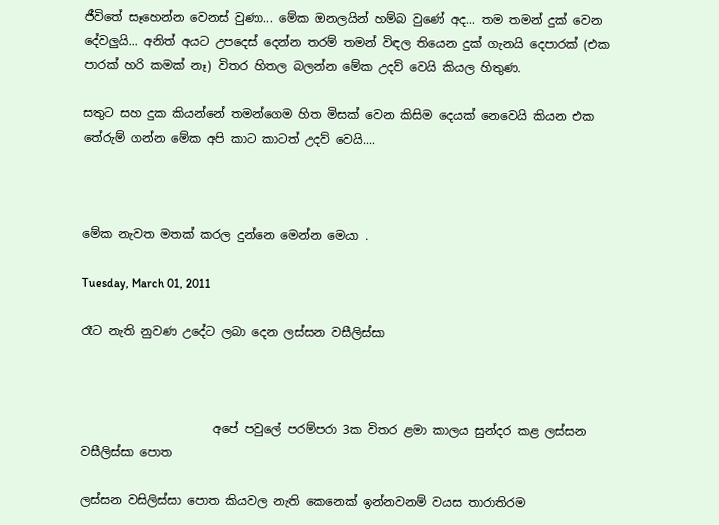ජීවිතේ සෑහෙන්න වෙනස් වුණා... මේක ඔනලයින් හම්බ වුණේ අද... තම තමන් දුක් වෙන දේවලුයි... අනිත් අයට උපදෙස් දෙන්න තරම් තමන් විඳල තියෙන දුක් ගැනයි දෙපාරක් (එක පාරක් හරි කමක් නෑ) විතර හිතල බලන්න මේක උදව් වෙයි කියල හිතුණ.

සතුට සහ දුක කියන්නේ තමන්ගෙම හිත මිසක් වෙන කිසිම දෙයක් නෙවෙයි කියන එක තේරුම් ගන්න මේක අපි කාට කාටත් උදව් වෙයි....



මේක නැවත මතක් කරල දුන්නෙ මෙන්න මෙයා .

Tuesday, March 01, 2011

රෑට නැති නුවණ උදේට ලබා දෙන ලස්සන වසීලිස්සා



                      අපේ පවුලේ පරම්පරා 3ක විතර ළමා කාලය සුන්දර කළ ලස්සන වසීලිස්සා පොත

ලස්සන වසිලිස්සා පොත කියවල නැති කෙනෙක් ඉන්නවනම් වයස තාරාතිරම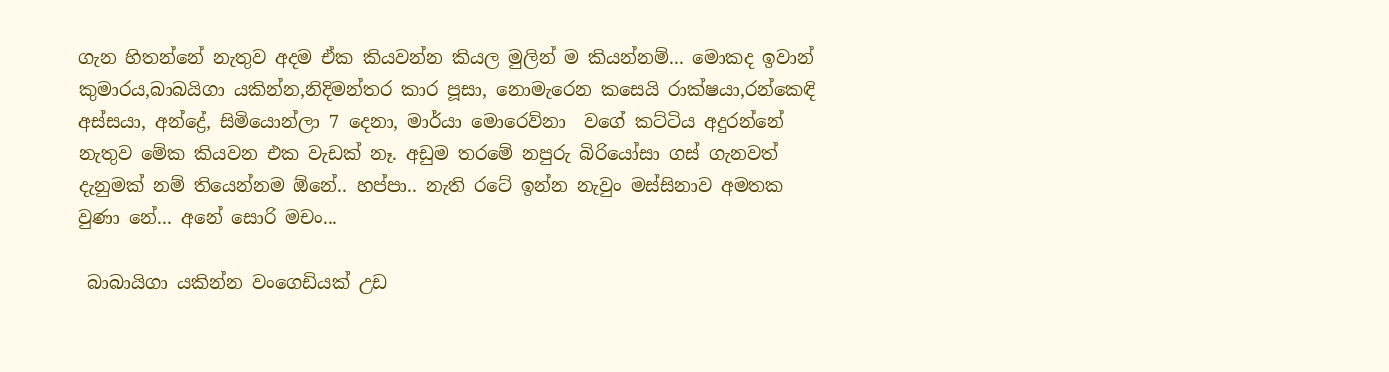ගැන හිතන්නේ නැතුව අදම ඒක කියවන්න කියල මුලින් ම කියන්නම්... මොකද ඉවාන් කුමාරය,බාබයිගා යකින්න,නිදිමන්තර කාර පූසා, නොමැරෙන කසෙයි රාක්ෂයා,රන්කෙඳි අස්සයා, අන්ද්‍රේ, සිමියොන්ලා 7 දෙනා, මාර්යා මොරෙව්නා  වගේ කට්ටිය අදුරන්නේ නැතුව මේක කියවන එක වැඩක් නෑ. අඩුම තරමේ නපුරු බිරියෝසා ගස් ගැනවත් දැනුමක් නම් තියෙන්නම ඕනේ.. හප්පා.. නැති රටේ ඉන්න නැවුං මස්සිනාව අමතක වුණා නේ... අනේ සොරි මචං...

 බාබායිගා යකින්න වංගෙඩියක් උඩ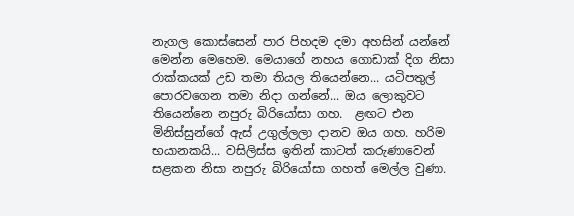නැගල කොස්සෙන් පාර පිහදම දමා අහසින් යන්නේ මෙන්න මෙහෙම. මෙයාගේ නහය ගොඩාක් දිග නිසා රාක්කයක් උඩ තමා තියල තියෙන්නෙ... යටිපතුල් පොරවගෙන තමා නිදා ගන්නේ... ඔය ලොකුවට තියෙන්නෙ නපුරු බිරියෝසා ගහ.  ළඟට එන මිනිස්සුන්ගේ ඇස් උගුල්ලලා දානව ඔය ගහ. හරිම භයානකයි... වසිලිස්ස ඉතින් කාටත් කරුණාවෙන් සළකන නිසා නපුරු බිරියෝසා ගහත් මෙල්ල වුණා.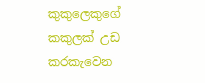කුකුලෙකුගේ කකුලක් උඩ කරකැවෙන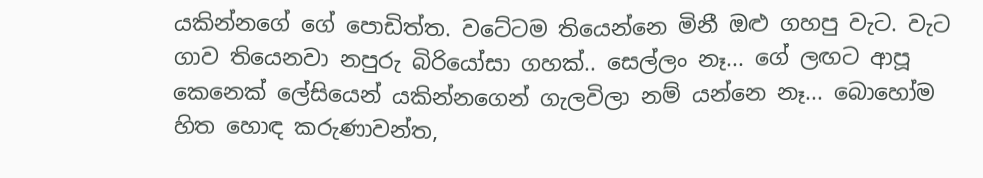යකින්නගේ ගේ පොඩිත්ත. වටේටම තියෙන්නෙ මිනී ඔළු ගහපු වැට. වැට ගාව තියෙනවා නපුරු බිරියෝසා ගහක්.. සෙල්ලං නෑ... ගේ ලඟට ආපූ කෙනෙක් ලේසියෙන් යකින්නගෙන් ගැලවිලා නම් යන්නෙ නෑ... බොහෝම හිත හොඳ කරුණාවන්ත,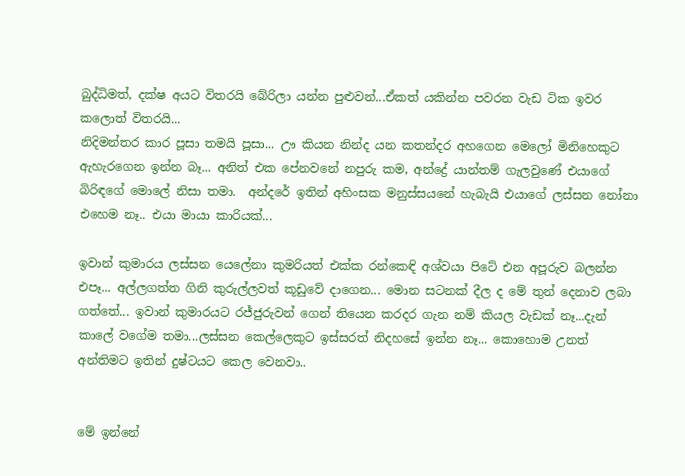බුද්ධිමත්, දක්ෂ අයට විතරයි බේරිලා යන්න පුළුවන්...ඒකත් යකින්න පවරන වැඩ ටික ඉවර කලොත් විතරයි...
නිදිමන්තර කාර පූසා තමයි පූසා... ඌ කියන නින්ද යන කතන්දර අහගෙන මෙලෝ මිනිහෙකුට ඇහැරගෙන ඉන්න බෑ... අනිත් එක පේනවනේ නපුරු කම, අන්ද්‍රේ යාන්තම් ගැලවුණේ එයාගේ බිරිඳගේ මොලේ නිසා තමා.  අන්දරේ ඉතින් අහිංසක මනුස්සයනේ හැබැයි එයාගේ ලස්සන නෝනා එහෙම නෑ.. එයා මායා කාරියක්...

ඉවාන් කුමාරය ලස්සන යෙලේනා කුමරියත් එක්ක රන්කෙඳි අශ්වයා පිටේ එන අපූරුව බලන්න එපෑ... අල්ලගත්ත ගිනි කුරුල්ලවත් කූඩුවේ දාගෙන... මොන සටනක් දීල ද මේ තුන් දෙනාව ලබා ගත්තේ... ඉවාන් කුමාරයට රජ්ජුරුවන් ගෙන් තියෙන කරදර ගැන නම් කියල වැඩක් නෑ...දැන් කාලේ වගේම තමා...ලස්සන කෙල්ලෙකුට ඉස්සරත් නිදහසේ ඉන්න නෑ... කොහොම උනත් අන්තිමට ඉතින් දුෂ්ටයට කෙල වෙනවා..


මේ ඉන්නේ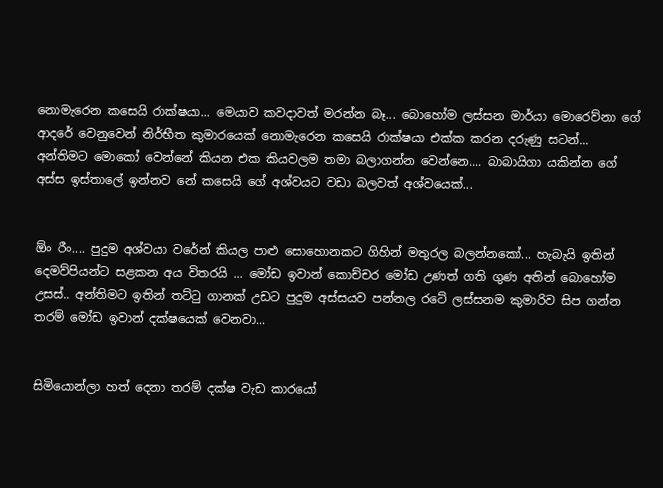නොමැරෙන කසෙයි රාක්ෂයා... මෙයාව කවදාවත් මරන්න බෑ... බොහෝම ලස්සන මාර්යා මොරෙව්නා ගේ ආදරේ වෙනුවෙන් නිර්භීත කුමාරයෙක් නොමැරෙන කසෙයි රාක්ෂයා එක්ක කරන දරුණු සටන්...  අන්තිමට මොකෝ වෙන්නේ කියන එක කියවලම තමා බලාගන්න වෙන්නෙ.... බාබායිගා යකින්න ගේ අස්ස ඉස්තාලේ ඉන්නව නේ කසෙයි ගේ අශ්වයට වඩා බලවත් අශ්වයෙක්...


ඕං රීං.... පුදුම අශ්වයා වරේන් කියල පාළු සොහොනකට ගිහින් මතුරල බලන්නකෝ... හැබැයි ඉතින් දෙමව්පියන්ට සළකන අය විතරයි ... මෝඩ ඉවාන් කොච්චර මෝඩ උණත් ගති ගුණ අතින් බොහෝම උසස්.. අන්තිමට ඉතින් තට්ටු ගානක් උඩට පුදුම අස්සයව පන්නල රටේ ලස්සනම කුමාරිව සිප ගන්න තරම් මෝඩ ඉවාන් දක්ෂයෙක් වෙනවා...


සිමියොන්ලා හත් දෙනා තරම් දක්ෂ වැඩ කාරයෝ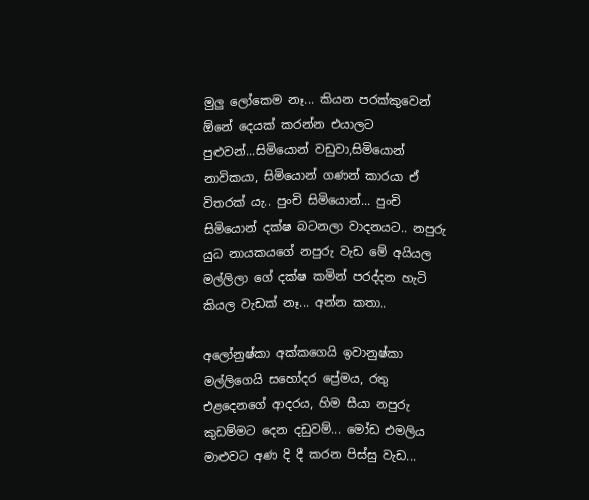මුලු ලෝකෙම නෑ... කියන පරක්කුවෙන් ඕනේ දෙයක් කරන්න එයාලට පුළුවන්...සිමියොන් වඩුවා,සිමියොන් නාවිකයා, සිමියොන් ගණන් කාරයා ඒ විතරක් යැ.. පුංචි සිමියොන්... පුංචි සිමියොන් දක්ෂ බටනලා වාදනයට.. නපුරු යුධ නායකයගේ නපුරු වැඩ මේ අයියල මල්ලිලා ගේ දක්ෂ කමින් පරද්දන හැටි කියල වැඩක් නෑ... අන්න කතා..

අලෝනුෂ්කා අක්කගෙයි ඉවානුෂ්කා මල්ලිගෙයි සහෝදර ප්‍රේමය, රතු එළදෙනගේ ආදරය, හිම සීයා නපුරු කුඩම්මට දෙන දඩුවම්... මෝඩ එමලිය මාළුවට අණ දි දී කරන පිස්සු වැඩ...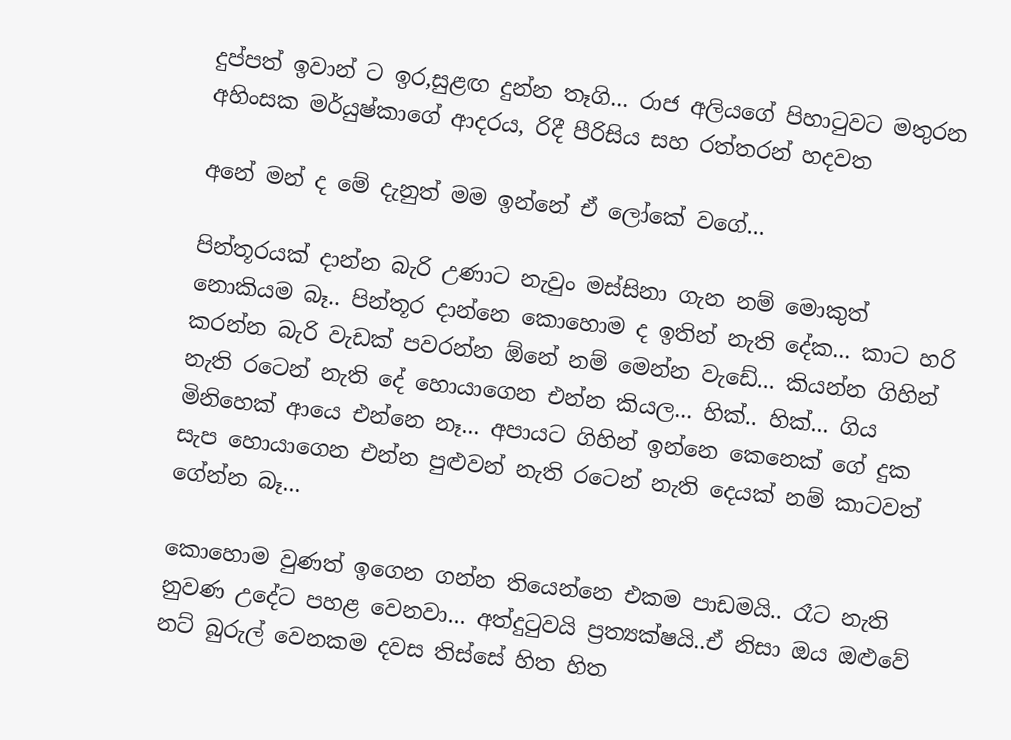දුප්පත් ඉවාන් ට ඉර,සුළඟ දුන්න තෑගි... රාජ අලියගේ පිහාටුවට මතුරන අහිංසක මර්යුෂ්කාගේ ආදරය, රිදී පීරිසිය සහ රත්තරන් හදවත

අනේ මන් ද මේ දැනුත් මම ඉන්නේ ඒ ලෝකේ වගේ...

පින්තූරයක් දාන්න බැරි උණාට නැවුං මස්සිනා ගැන නම් මොකුත් නොකියම බෑ.. පින්තූර දාන්නෙ කොහොම ද ඉතින් නැති දේක... කාට හරි කරන්න බැරි වැඩක් පවරන්න ඕනේ නම් මෙන්න වැඩේ... කියන්න ගිහින් නැති රටෙන් නැති දේ හොයාගෙන එන්න කියල... හික්.. හික්... ගිය මිනිහෙක් ආයෙ එන්නෙ නෑ... අපායට ගිහින් ඉන්නෙ කෙනෙක් ගේ දුක සැප හොයාගෙන එන්න පුළුවන් නැති රටෙන් නැති දෙයක් නම් කාටවත් ගේන්න බෑ...

කොහොම වුණත් ඉගෙන ගන්න තියෙන්නෙ එකම පාඩමයි.. රෑට නැති නුවණ උදේට පහළ වෙනවා... අත්දුටුවයි ප්‍රත්‍යක්ෂයි..ඒ නිසා ඔය ඔළුවේ නට් බුරුල් වෙනකම දවස තිස්සේ හිත හිත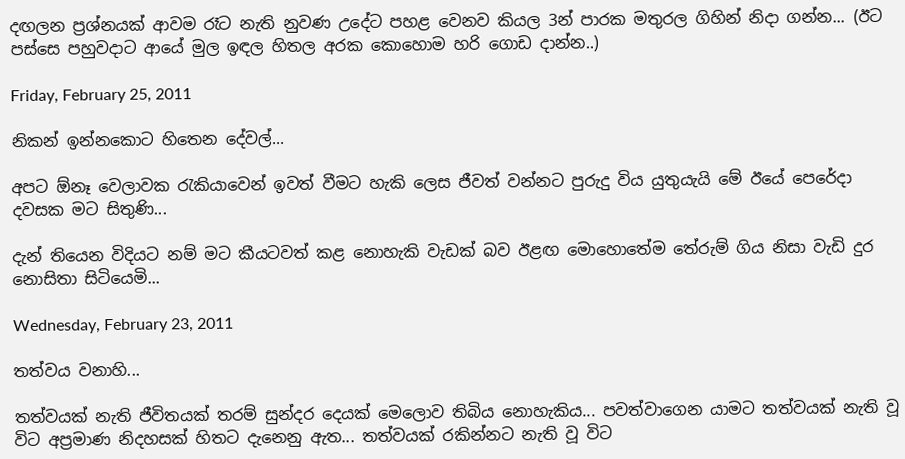දඟලන ප්‍රශ්නයක් ආවම රෑට නැති නුවණ උදේට පහළ වෙනව කියල 3න් පාරක මතුරල ගිහින් නිදා ගන්න... (ඊට පස්සෙ පහුවදාට ආයේ මුල ඉඳල හිතල අරක කොහොම හරි ගොඩ දාන්න..)

Friday, February 25, 2011

නිකන් ඉන්නකොට හිතෙන දේවල්...

අපට ඕනෑ වෙලාවක රැකියාවෙන් ඉවත් වීමට හැකි ලෙස ජීවත් වන්නට පුරුදු විය යුතුයැයි මේ ඊයේ පෙරේදා දවසක මට සිතුණි...

දැන් තියෙන විදියට නම් මට කීයටවත් කළ නොහැකි වැඩක් බව ඊළඟ මොහොතේම තේරුම් ගිය නිසා වැඩි දුර නොසිතා සිටියෙමි...

Wednesday, February 23, 2011

තත්වය වනාහි...

තත්වයක් නැති ජීවිතයක් තරම් සුන්දර දෙයක් මෙලොව තිබිය නොහැකිය... පවත්වාගෙන යාමට තත්වයක් නැති වූ විට අප්‍රමාණ නිදහසක් හිතට දැනෙනු ඇත... තත්වයක් රකින්නට නැති වූ විට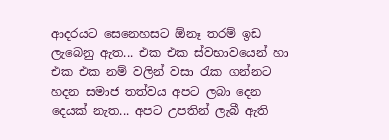ආදරයට සෙනෙහසට ඕනෑ තරම් ඉඩ ලැබෙනු ඇත... එක එක ස්වභාවයෙන් හා එක එක නම් වලින් වසා රැක ගන්නට හදන සමාජ තත්වය අපට ලබා දෙන දෙයක් නැත... අපට උපතින් ලැබී ඇති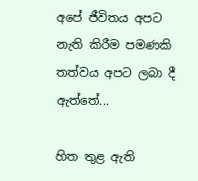අපේ ජීවිතය අපට නැති කිරීම පමණකි තත්වය අපට ලබා දී ඇත්තේ...

හිත තුළ ඇති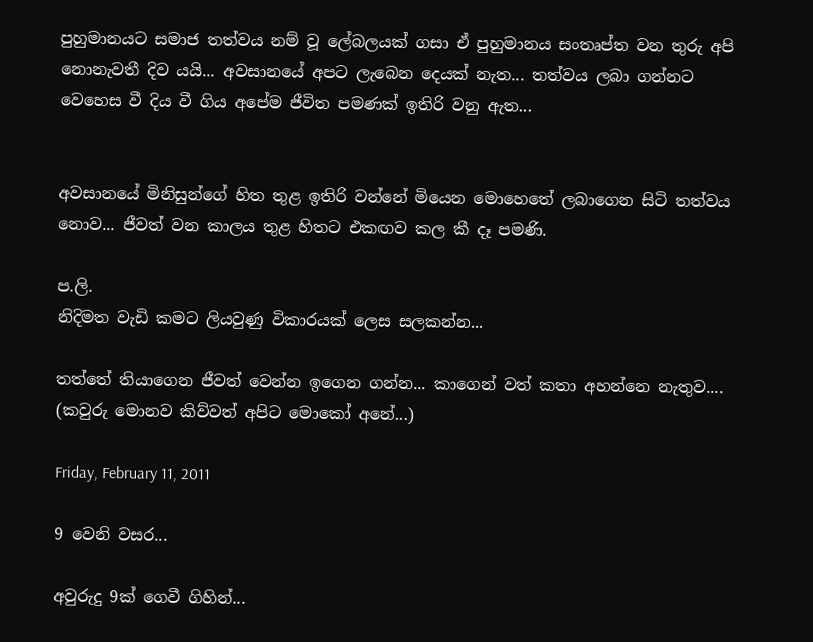පුහුමානයට සමාජ තත්වය නම් වූ ලේබලයක් ගසා ඒ පුහුමානය සංතෘප්ත වන තුරු අපි  නොනැවතී දිව යයි... අවසානයේ අපට ලැබෙන දෙයක් නැත... තත්වය ලබා ගන්නට වෙහෙස වී දිය වී ගිය අපේම ජීවිත පමණක් ඉතිරි වනු ඇත...


අවසානයේ මිනිසුන්ගේ හිත තුළ ඉතිරි වන්නේ මියෙන මොහෙතේ ලබාගෙන සිටි තත්වය නොව... ජීවත් වන කාලය තුළ හිතට එකඟව කල කී දෑ පමණි.

ප.ලි.
නිදිමත වැඩි කමට ලියවුණු විකාරයක් ලෙස සලකන්න...

තත්තේ තියාගෙන ජීවත් වෙන්න ඉගෙන ගන්න... කාගෙන් වත් කතා අහන්නෙ නැතුව....
(කවුරු මොනව කිව්වත් අපිට මොකෝ අනේ...)

Friday, February 11, 2011

9 වෙනි වසර...

අවුරුදු 9ක් ගෙවී ගිහින්...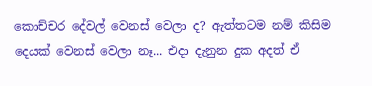කොච්චර දේවල් වෙනස් වෙලා ද? ඇත්තටම නම් කිසිම දෙයක් වෙනස් වෙලා නෑ... එදා දැනුන දුක අදත් ඒ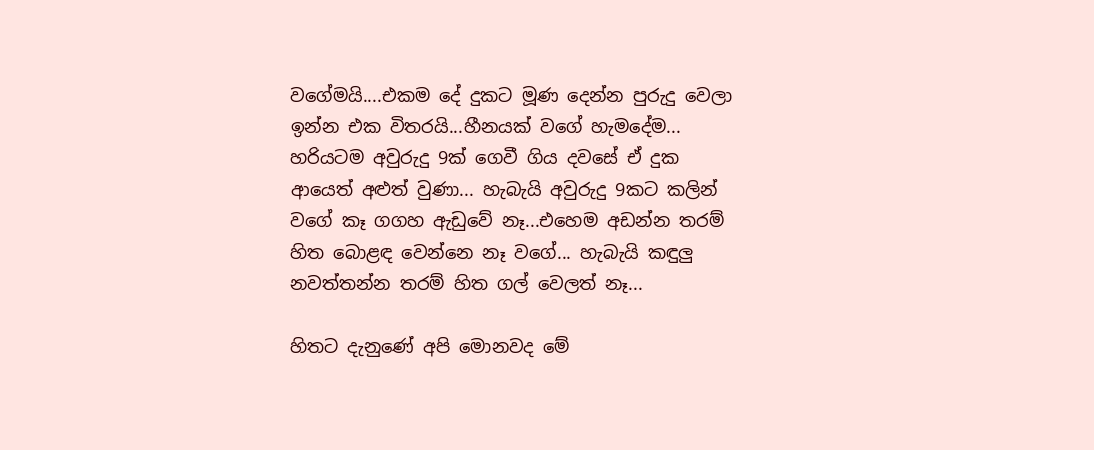වගේමයි....එකම දේ දුකට මූණ දෙන්න පුරුදු වෙලා ඉන්න එක විතරයි...හීනයක් වගේ හැමදේම...  හරියටම අවුරුදු 9ක් ගෙවී ගිය දවසේ ඒ දුක ආයෙත් අළුත් වුණා... හැබැයි අවුරුදු 9කට කලින් වගේ කෑ ගගහ ඇඩුවේ නෑ...එහෙම අඩන්න තරම් හිත බොළඳ වෙන්නෙ නෑ වගේ... හැබැයි කඳුලු නවත්තන්න තරම් හිත ගල් වෙලත් නෑ...

හිතට දැනුණේ අපි මොනවද මේ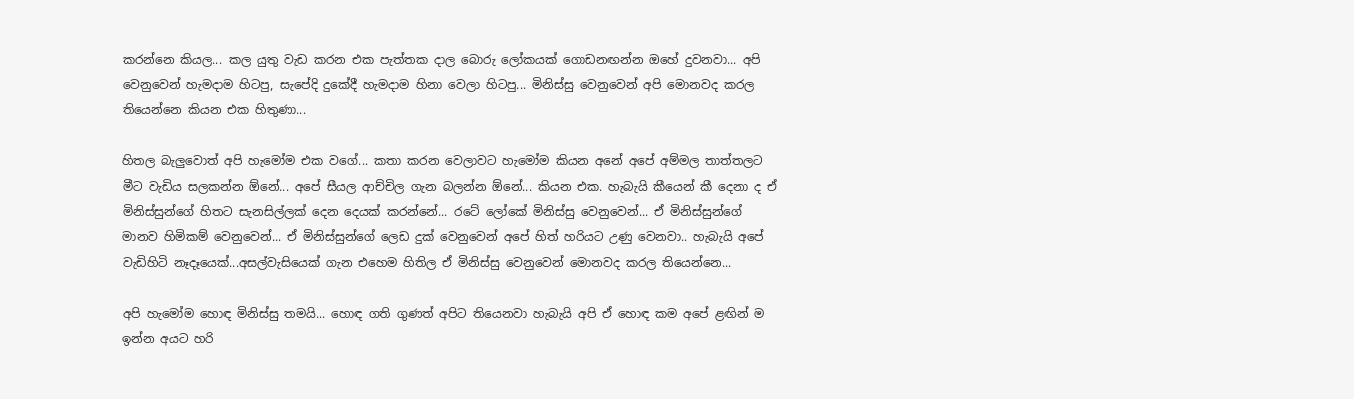කරන්නෙ කියල... කල යුතු වැඩ කරන එක පැත්තක දාල බොරු ලෝකයක් ගොඩනඟන්න ඔහේ දුවනවා... අපි වෙනුවෙන් හැමදාම හිටපු, සැපේදි දුකේදී හැමදාම හිනා වෙලා හිටපු... මිනිස්සු වෙනුවෙන් අපි මොනවද කරල තියෙන්නෙ කියන එක හිතුණා...

හිතල බැලුවොත් අපි හැමෝම එක වගේ... කතා කරන වෙලාවට හැමෝම කියන අනේ අපේ අම්මල තාත්තලට මීට වැඩිය සලකන්න ඕනේ... අපේ සීයල ආච්චිල ගැන බලන්න ඕනේ... කියන එක. හැබැයි කීයෙන් කී දෙනා ද ඒ මිනිස්සුන්ගේ හිතට සැනසිල්ලක් දෙන දෙයක් කරන්නේ... රටේ ලෝකේ මිනිස්සු වෙනුවෙන්... ඒ මිනිස්සුන්ගේ මානව හිමිකම් වෙනුවෙන්... ඒ මිනිස්සුන්ගේ ලෙඩ දුක් වෙනුවෙන් අපේ හිත් හරියට උණු වෙනවා.. හැබැයි අපේ වැඩිහිටි නෑදෑයෙක්...අසල්වැසියෙක් ගැන එහෙම හිතිල ඒ මිනිස්සු වෙනුවෙන් මොනවද කරල තියෙන්නෙ...

අපි හැමෝම හොඳ මිනිස්සු තමයි... හොඳ ගති ගුණත් අපිට තියෙනවා හැබැයි අපි ඒ හොඳ කම අපේ ළඟින් ම ඉන්න අයට හරි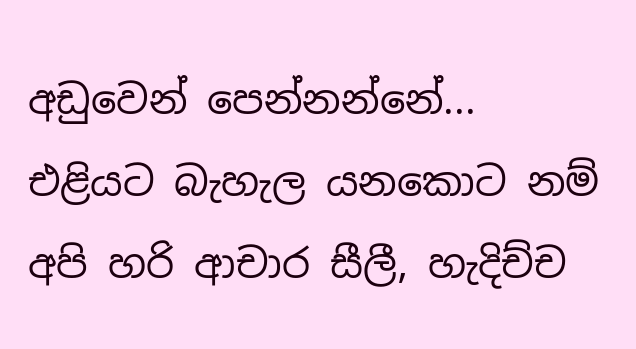අඩුවෙන් පෙන්නන්නේ... එළියට බැහැල යනකොට නම් අපි හරි ආචාර සීලී, හැදිච්ච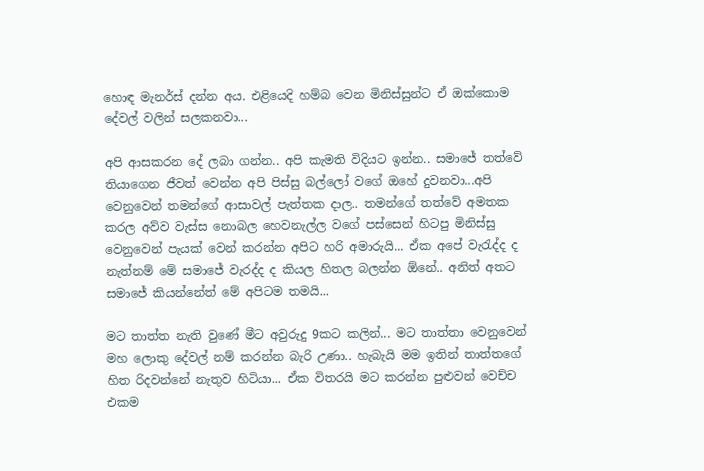හොඳ මැනර්ස් දන්න අය. එළියෙදි හම්බ වෙන මිනිස්සුන්ට ඒ ඔක්කොම දේවල් වලින් සලකනවා...

අපි ආසකරන දේ ලබා ගන්න.. අපි කැමති විදියට ඉන්න.. සමාජේ තත්වේ තියාගෙන ජීවත් වෙන්න අපි පිස්සු බල්ලෝ වගේ ඔහේ දුවනවා...අපි වෙනුවෙන් තමන්ගේ ආසාවල් පැත්තක දාල.. තමන්ගේ තත්වේ අමතක කරල අව්ව වැස්ස නොබල හෙවනැල්ල වගේ පස්සෙන් හිටපු මිනිස්සු වෙනුවෙන් පැයක් වෙන් කරන්න අපිට හරි අමාරුයි... ඒක අපේ වැරැද්ද ද නැත්නම් මේ සමාජේ වැරද්ද ද කියල හිතල බලන්න ඕනේ.. අනිත් අතට සමාජේ කියන්නේත් මේ අපිටම තමයි...

මට තාත්ත නැති වුණේ මීට අවුරුදු 9කට කලින්... මට තාත්තා වෙනුවෙන් මහ ලොකු දේවල් නම් කරන්න බැරි උණා.. හැබැයි මම ඉතින් තාත්තගේ හිත රිදවන්නේ නැතුව හිටියා... ඒක විතරයි මට කරන්න පුළුවන් වෙච්ච එකම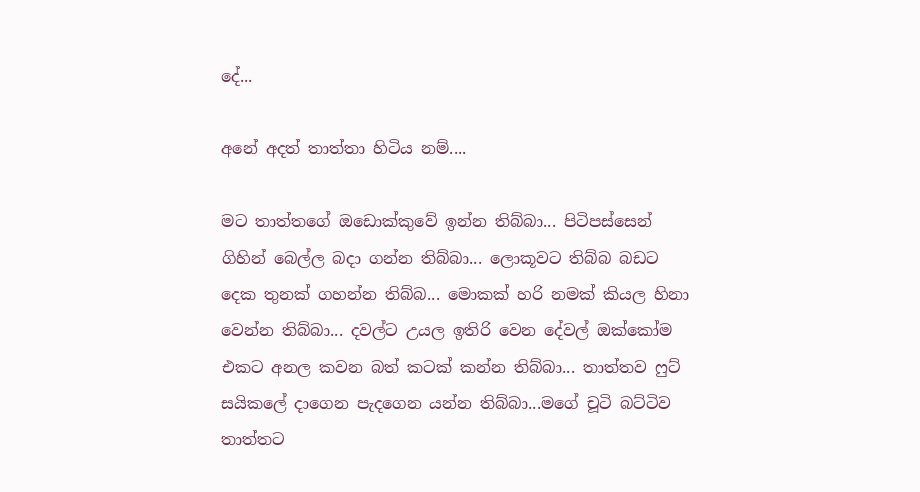දේ...

අනේ අදත් තාත්තා හිටිය නම්....

මට තාත්තගේ ඔඩොක්කුවේ ඉන්න තිබ්බා... පිටිපස්සෙන් ගිහින් බෙල්ල බදා ගන්න තිබ්බා... ලොකූවට තිබ්බ බඩට දෙක තුනක් ගහන්න තිබ්බ... මොකක් හරි නමක් කියල හිනා වෙන්න තිබ්බා... දවල්ට උයල ඉතිරි වෙන දේවල් ඔක්කෝම එකට අනල කවන බත් කටක් කන්න තිබ්බා... තාත්තව ෆුට් සයිකලේ දාගෙන පැදගෙන යන්න තිබ්බා...මගේ චූටි බට්ටිව තාත්තට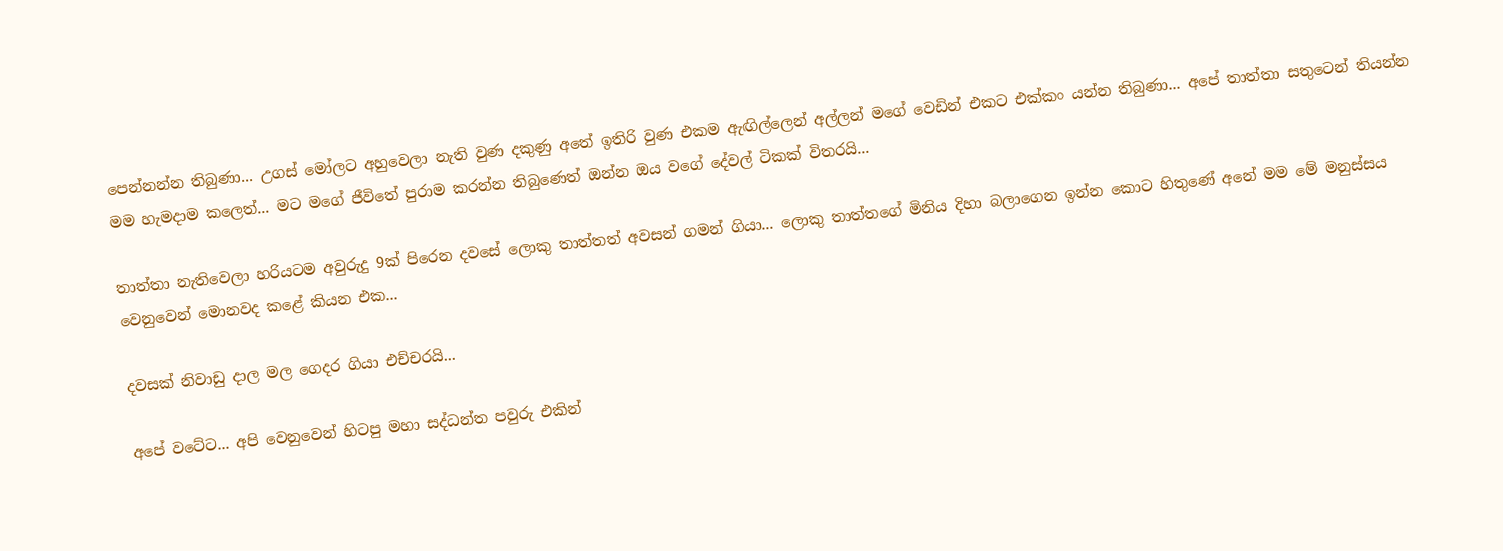පෙන්නන්න තිබුණා... උගස් මෝලට අහුවෙලා නැති වුණ දකුණු අතේ ඉතිරි වුණ එකම ඇඟිල්ලෙන් අල්ලන් මගේ වෙඩින් එකට එක්කං යන්න තිබුණා... අපේ තාත්තා සතුටෙන් තියන්න මම හැමදාම කලෙත්... මට මගේ ජීවිතේ පුරාම කරන්න තිබුණෙත් ඔන්න ඔය වගේ දේවල් ටිකක් විතරයි...

තාත්තා නැතිවෙලා හරියටම අවුරුදු 9ක් පිරෙන දවසේ ලොකු තාත්තත් අවසන් ගමන් ගියා... ලොකු තාත්තගේ මිනිය දිහා බලාගෙන ඉන්න කොට හිතුණේ අනේ මම මේ මනුස්සය වෙනුවෙන් මොනවද කළේ කියන එක...

දවසක් නිවාඩු දාල මල ගෙදර ගියා එච්චරයි...

අපේ වටේට... අපි වෙනුවෙන් හිටපු මහා සද්ධන්ත පවුරු එකින්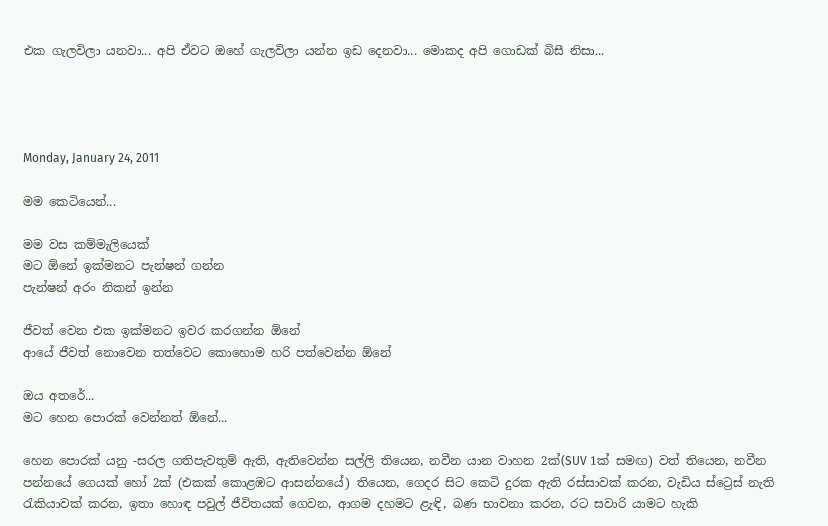එක ගැලවිලා යනවා... අපි ඒවට ඔහේ ගැලවිලා යන්න ඉඩ දෙනවා... මොකද අපි ගොඩක් බිසී නිසා...




Monday, January 24, 2011

මම කෙටියෙන්...

මම වස කම්මැලියෙක්
මට ඕනේ ඉක්මනට පැන්ෂන් ගන්න
පැන්ෂන් අරං නිකන් ඉන්න

ජීවත් වෙන එක ඉක්මනට ඉවර කරගන්න ඕනේ
ආයේ ජීවත් නොවෙන තත්වෙට කොහොම හරි පත්වෙන්න ඕනේ

ඔය අතරේ...
මට හෙන පොරක් වෙන්නත් ඕනේ...

හෙන පොරක් යනු -සරල ගතිපැවතුම් ඇති, ඇතිවෙන්න සල්ලි තියෙන, නවීන යාන වාහන 2ක්(SUV 1ක් සමඟ) වත් තියෙන, නවීන පන්නයේ ගෙයක් හෝ 2ක් (එකක් කොළඹට ආසන්නයේ) තියෙන, ගෙදර සිට කෙටි දුරක ඇති රස්සාවක් කරන, වැඩිය ස්ට්‍රෙස් නැති රැකියාවක් කරන, ඉතා හොඳ පවුල් ජීවිතයක් ගෙවන, ආගම දහමට ළැඳි, බණ භාවනා කරන, රට සවාරි යාමට හැකි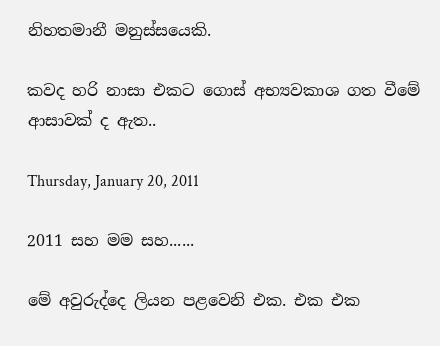නිහතමානී මනුස්සයෙකි.

කවද හරි නාසා එකට ගොස් අභ්‍යවකාශ ගත වීමේ ආසාවක් ද ඇත..

Thursday, January 20, 2011

2011 සහ මම සහ......

මේ අවුරුද්දෙ ලියන පළවෙනි එක. එක එක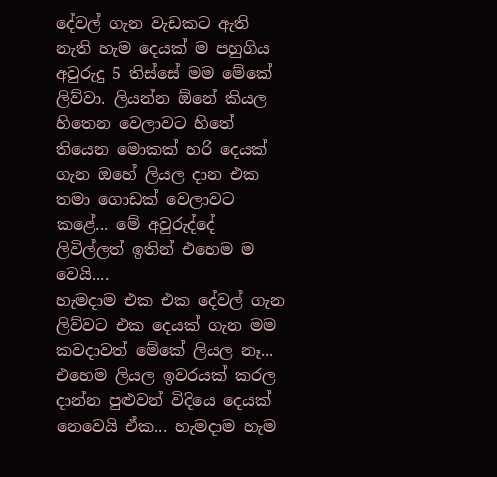දේවල් ගැන වැඩකට ඇති නැති හැම දෙයක් ම පහුගිය අවුරුදු 5 තිස්සේ මම මේකේ ලිව්වා. ලියන්න ඕනේ කියල හිතෙන වෙලාවට හිතේ තියෙන මොකක් හරි දෙයක් ගැන ඔහේ ලියල දාන එක තමා ගොඩක් වෙලාවට කළේ... මේ අවුරුද්දේ ලිවිල්ලත් ඉතින් එහෙම ම වෙයි....
හැමදාම එක එක දේවල් ගැන ලිව්වට එක දෙයක් ගැන මම කවදාවත් මේකේ ලියල නෑ... එහෙම ලියල ඉවරයක් කරල දාන්න පුළුවන් විදියෙ දෙයක් නෙවෙයි ඒක... හැමදාම හැම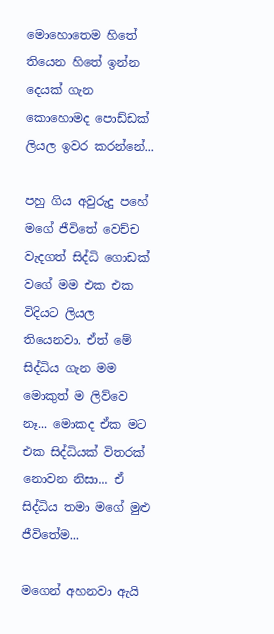මොහොතෙම හිතේ තියෙන හිතේ ඉන්න දෙයක් ගැන කොහොමද පොඩ්ඩක් ලියල ඉවර කරන්නේ...

පහු ගිය අවුරුදු පහේ මගේ ජීවිතේ වෙච්ච වැදගත් සිද්ධි ගොඩක් වගේ මම එක එක විදියට ලියල තියෙනවා. ඒත් මේ සිද්ධිය ගැන මම මොකුත් ම ලිව්වෙ නෑ... මොකද ඒක මට එක සිද්ධියක් විතරක් නොවන නිසා... ඒ සිද්ධිය තමා මගේ මුළු ජීවිතේම...

මගෙන් අහනවා ඇයි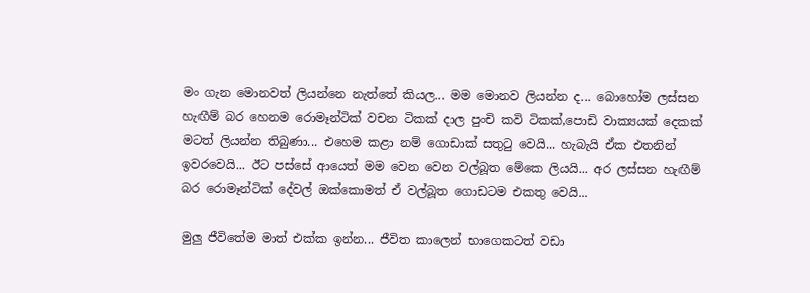මං ගැන මොනවත් ලියන්නෙ නැත්තේ කියල... මම මොනව ලියන්න ද... බොහෝම ලස්සන හැඟීම් බර හෙනම රොමෑන්ටික් වචන ටිකක් දාල පුංචි කවි ටිකක්,පොඩි වාක්‍යයක් දෙකක් මටත් ලියන්න තිබුණා... එහෙම කළා නම් ගොඩාක් සතුටු වෙයි... හැබැයි ඒක එතනින් ඉවරවෙයි... ඊට පස්සේ ආයෙත් මම වෙන වෙන වල්බූත මේකෙ ලියයි... අර ලස්සන හැඟීම් බර රොමෑන්ටික් දේවල් ඔක්කොමත් ඒ වල්බූත ගොඩටම එකතු වෙයි...

මුලු ජීවිතේම මාත් එක්ක ඉන්න... ජීවිත කාලෙන් භාගෙකටත් වඩා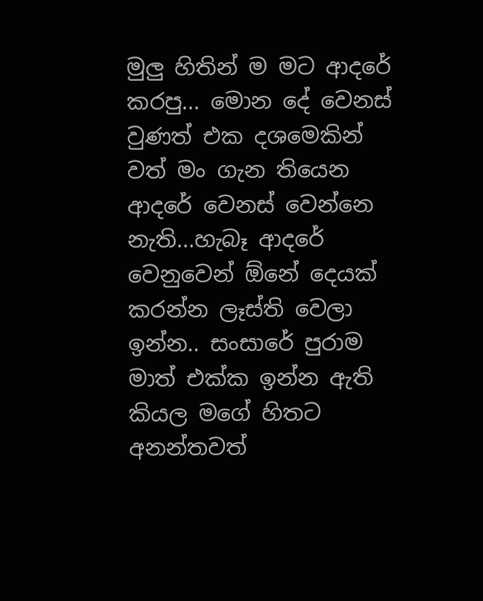මුලු හිතින් ම මට ආදරේ කරපු... මොන දේ වෙනස් වුණත් එක දශමෙකින් වත් මං ගැන තියෙන ආදරේ වෙනස් වෙන්නෙ නැති...හැබෑ ආදරේ වෙනුවෙන් ඕනේ දෙයක් කරන්න ලෑස්ති වෙලා ඉන්න.. සංසාරේ පුරාම මාත් එක්ක ඉන්න ඇති කියල මගේ හිතට අනන්තවත්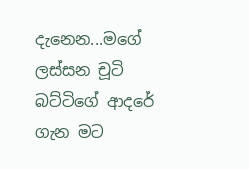දැනෙන...මගේ ලස්සන චූටි බට්ටිගේ ආදරේ ගැන මට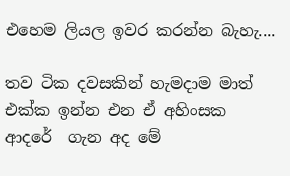එහෙම ලියල ඉවර කරන්න බැහැ....

තව ටික දවසකින් හැමදාම මාත් එක්ක ඉන්න එන ඒ අහිංසක ආදරේ  ගැන අද මේ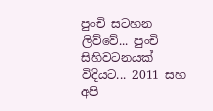පුංචි සටහන ලිව්වේ... පුංචි සිහිවටනයක් විදියට... 2011 සහ අපි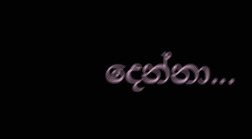දෙන්නා...